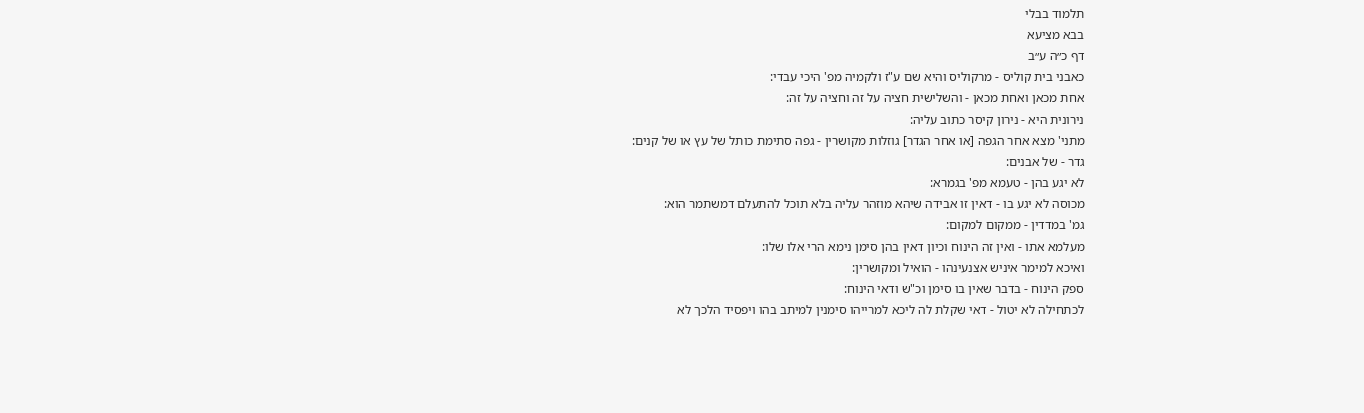תלמוד בבלי
בבא מציעא
דף כ״ה ע״ב
כאבני בית קוליס - מרקוליס והיא שם ע"ז ולקמיה מפ' היכי עבדי:
אחת מכאן ואחת מכאן - והשלישית חציה על זה וחציה על זה:
נירונית היא - נירון קיסר כתוב עליה:
מתני' מצא אחר הגפה [או אחר הגדר] גוזלות מקושרין - גפה סתימת כותל של עץ או של קנים:
גדר - של אבנים:
לא יגע בהן - טעמא מפ' בגמרא:
מכוסה לא יגע בו - דאין זו אבידה שיהא מוזהר עליה בלא תוכל להתעלם דמשתמר הוא:
גמ' במדדין - ממקום למקום:
מעלמא אתו - ואין זה הינוח וכיון דאין בהן סימן נימא הרי אלו שלו:
ואיכא למימר איניש אצנעינהו - הואיל ומקושרין:
ספק הינוח - בדבר שאין בו סימן וכ"ש ודאי הינוח:
לכתחילה לא יטול - דאי שקלת לה ליכא למרייהו סימנין למיתב בהו ויפסיד הלכך לא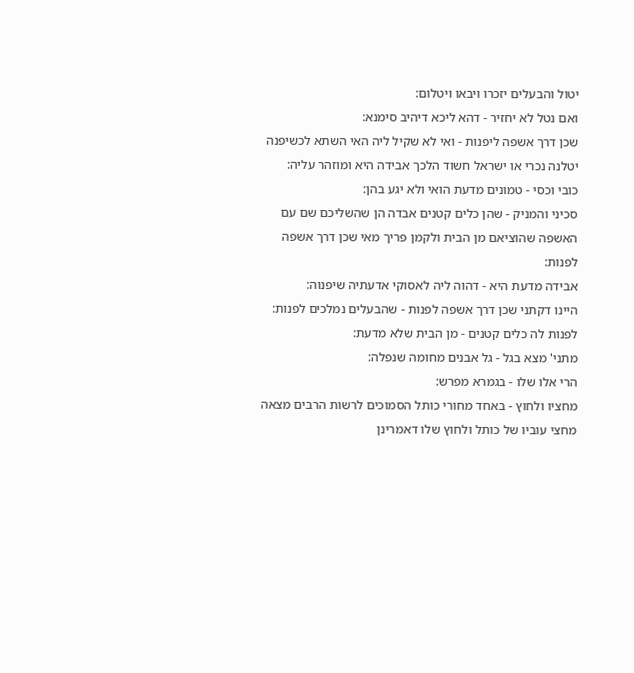יטול והבעלים יזכרו ויבאו ויטלום:
ואם נטל לא יחזיר - דהא ליכא דיהיב סימנא:
שכן דרך אשפה ליפנות - ואי לא שקיל ליה האי השתא לכשיפנה יטלנה נכרי או ישראל חשוד הלכך אבידה היא ומוזהר עליה:
כובי וכסי - טמונים מדעת הואי ולא יגע בהן:
סכיני והמניק - שהן כלים קטנים אבדה הן שהשליכם שם עם האשפה שהוציאם מן הבית ולקמן פריך מאי שכן דרך אשפה לפנות:
אבידה מדעת היא - דהוה ליה לאסוקי אדעתיה שיפנוה:
היינו דקתני שכן דרך אשפה לפנות - שהבעלים נמלכים לפנות:
לפנות לה כלים קטנים - מן הבית שלא מדעת:
מתני' מצא בגל - גל אבנים מחומה שנפלה:
הרי אלו שלו - בגמרא מפרש:
מחציו ולחוץ - באחד מחורי כותל הסמוכים לרשות הרבים מצאה מחצי עוביו של כותל ולחוץ שלו דאמרינן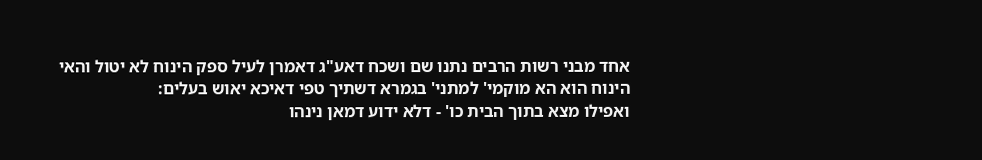אחד מבני רשות הרבים נתנו שם ושכח דאע"ג דאמרן לעיל ספק הינוח לא יטול והאי הינוח הוא הא מוקמי' למתני' בגמרא דשתיך טפי דאיכא יאוש בעלים:
ואפילו מצא בתוך הבית כו' - דלא ידוע דמאן נינהו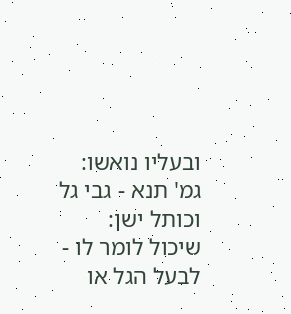ובעליו נואשו:
גמ' תנא - גבי גל וכותל ישן:
שיכול לומר לו - לבעל הגל או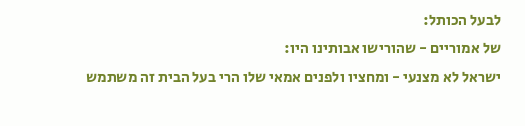לבעל הכותל:
של אמוריים - שהורישו אבותינו היו:
ישראל לא מצנעי - ומחציו ולפנים אמאי שלו הרי בעל הבית זה משתמש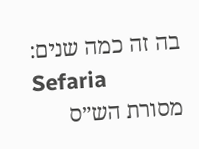בה זה כמה שנים:
Sefaria
מסורת הש״ס